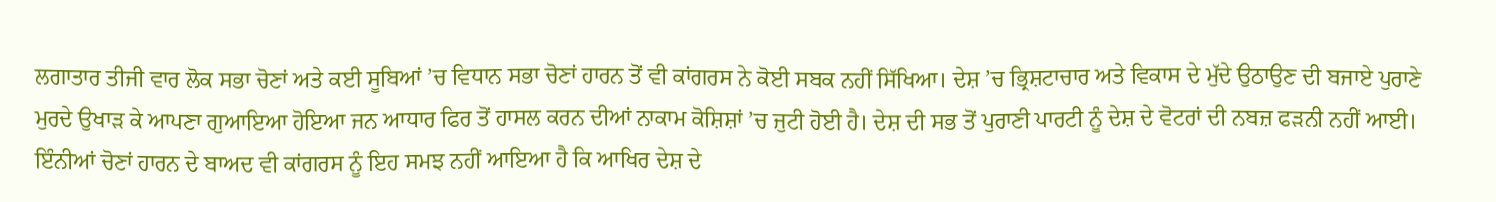ਲਗਾਤਾਰ ਤੀਜੀ ਵਾਰ ਲੋਕ ਸਭਾ ਚੋਣਾਂ ਅਤੇ ਕਈ ਸੂਬਿਆਂ ’ਚ ਵਿਧਾਨ ਸਭਾ ਚੋਣਾਂ ਹਾਰਨ ਤੋਂ ਵੀ ਕਾਂਗਰਸ ਨੇ ਕੋਈ ਸਬਕ ਨਹੀਂ ਸਿੱਖਿਆ। ਦੇਸ਼ ’ਚ ਭ੍ਰਿਸ਼ਟਾਚਾਰ ਅਤੇ ਵਿਕਾਸ ਦੇ ਮੁੱਦੇ ਉਠਾਉਣ ਦੀ ਬਜਾਏ ਪੁਰਾਣੇ ਮੁਰਦੇ ਉਖਾੜ ਕੇ ਆਪਣਾ ਗੁਆਇਆ ਹੋਇਆ ਜਨ ਆਧਾਰ ਫਿਰ ਤੋਂ ਹਾਸਲ ਕਰਨ ਦੀਆਂ ਨਾਕਾਮ ਕੋਸ਼ਿਸ਼ਾਂ ’ਚ ਜੁਟੀ ਹੋਈ ਹੈ। ਦੇਸ਼ ਦੀ ਸਭ ਤੋਂ ਪੁਰਾਣੀ ਪਾਰਟੀ ਨੂੰ ਦੇਸ਼ ਦੇ ਵੋਟਰਾਂ ਦੀ ਨਬਜ਼ ਫੜਨੀ ਨਹੀਂ ਆਈ। ਇੰਨੀਆਂ ਚੋਣਾਂ ਹਾਰਨ ਦੇ ਬਾਅਦ ਵੀ ਕਾਂਗਰਸ ਨੂੰ ਇਹ ਸਮਝ ਨਹੀਂ ਆਇਆ ਹੈ ਕਿ ਆਖਿਰ ਦੇਸ਼ ਦੇ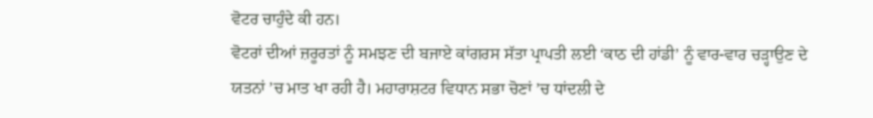ਵੋਟਰ ਚਾਹੁੰਦੇ ਕੀ ਹਨ।
ਵੋਟਰਾਂ ਦੀਆਂ ਜ਼ਰੂਰਤਾਂ ਨੂੰ ਸਮਝਣ ਦੀ ਬਜਾਏ ਕਾਂਗਰਸ ਸੱਤਾ ਪ੍ਰਾਪਤੀ ਲਈ ‘ਕਾਠ ਦੀ ਹਾਂਡੀ’ ਨੂੰ ਵਾਰ-ਵਾਰ ਚੜ੍ਹਾਉਣ ਦੇ ਯਤਨਾਂ ’ਚ ਮਾਤ ਖਾ ਰਹੀ ਹੈ। ਮਹਾਰਾਸ਼ਟਰ ਵਿਧਾਨ ਸਭਾ ਚੋਣਾਂ ’ਚ ਧਾਂਦਲੀ ਦੇ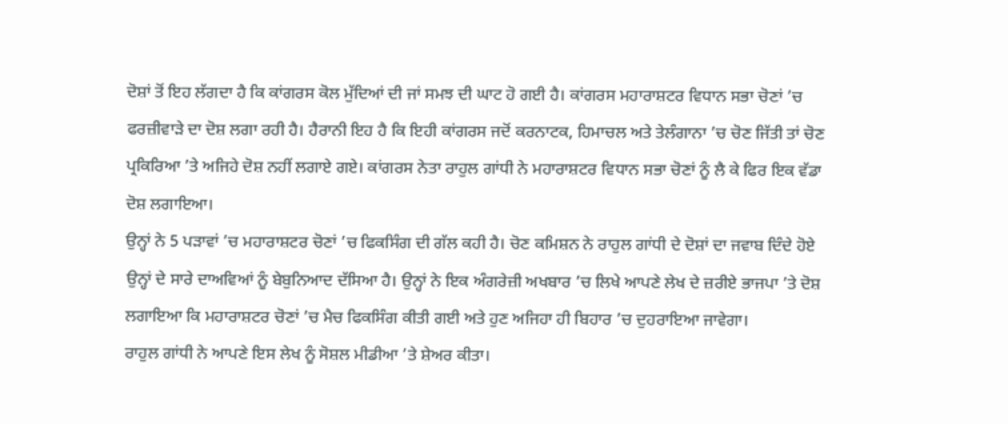ਦੋਸ਼ਾਂ ਤੋਂ ਇਹ ਲੱਗਦਾ ਹੈ ਕਿ ਕਾਂਗਰਸ ਕੋਲ ਮੁੱਦਿਆਂ ਦੀ ਜਾਂ ਸਮਝ ਦੀ ਘਾਟ ਹੋ ਗਈ ਹੈ। ਕਾਂਗਰਸ ਮਹਾਰਾਸ਼ਟਰ ਵਿਧਾਨ ਸਭਾ ਚੋਣਾਂ ’ਚ ਫਰਜ਼ੀਵਾੜੇ ਦਾ ਦੋਸ਼ ਲਗਾ ਰਹੀ ਹੈ। ਹੈਰਾਨੀ ਇਹ ਹੈ ਕਿ ਇਹੀ ਕਾਂਗਰਸ ਜਦੋਂ ਕਰਨਾਟਕ, ਹਿਮਾਚਲ ਅਤੇ ਤੇਲੰਗਾਨਾ ’ਚ ਚੋਣ ਜਿੱਤੀ ਤਾਂ ਚੋਣ ਪ੍ਰਕਿਰਿਆ ’ਤੇ ਅਜਿਹੇ ਦੋਸ਼ ਨਹੀਂ ਲਗਾਏ ਗਏ। ਕਾਂਗਰਸ ਨੇਤਾ ਰਾਹੁਲ ਗਾਂਧੀ ਨੇ ਮਹਾਰਾਸ਼ਟਰ ਵਿਧਾਨ ਸਭਾ ਚੋਣਾਂ ਨੂੰ ਲੈ ਕੇ ਫਿਰ ਇਕ ਵੱਡਾ ਦੋਸ਼ ਲਗਾਇਆ।
ਉਨ੍ਹਾਂ ਨੇ 5 ਪੜਾਵਾਂ ’ਚ ਮਹਾਰਾਸ਼ਟਰ ਚੋਣਾਂ ’ਚ ਫਿਕਸਿੰਗ ਦੀ ਗੱਲ ਕਹੀ ਹੈ। ਚੋਣ ਕਮਿਸ਼ਨ ਨੇ ਰਾਹੁਲ ਗਾਂਧੀ ਦੇ ਦੋਸ਼ਾਂ ਦਾ ਜਵਾਬ ਦਿੰਦੇ ਹੋਏ ਉਨ੍ਹਾਂ ਦੇ ਸਾਰੇ ਦਾਅਵਿਆਂ ਨੂੰ ਬੇਬੁਨਿਆਦ ਦੱਸਿਆ ਹੈ। ਉਨ੍ਹਾਂ ਨੇ ਇਕ ਅੰਗਰੇਜ਼ੀ ਅਖਬਾਰ ’ਚ ਲਿਖੇ ਆਪਣੇ ਲੇਖ ਦੇ ਜ਼ਰੀਏ ਭਾਜਪਾ ’ਤੇ ਦੋਸ਼ ਲਗਾਇਆ ਕਿ ਮਹਾਰਾਸ਼ਟਰ ਚੋਣਾਂ ’ਚ ਮੈਚ ਫਿਕਸਿੰਗ ਕੀਤੀ ਗਈ ਅਤੇ ਹੁਣ ਅਜਿਹਾ ਹੀ ਬਿਹਾਰ ’ਚ ਦੁਹਰਾਇਆ ਜਾਵੇਗਾ।
ਰਾਹੁਲ ਗਾਂਧੀ ਨੇ ਆਪਣੇ ਇਸ ਲੇਖ ਨੂੰ ਸੋਸ਼ਲ ਮੀਡੀਆ ’ਤੇ ਸ਼ੇਅਰ ਕੀਤਾ।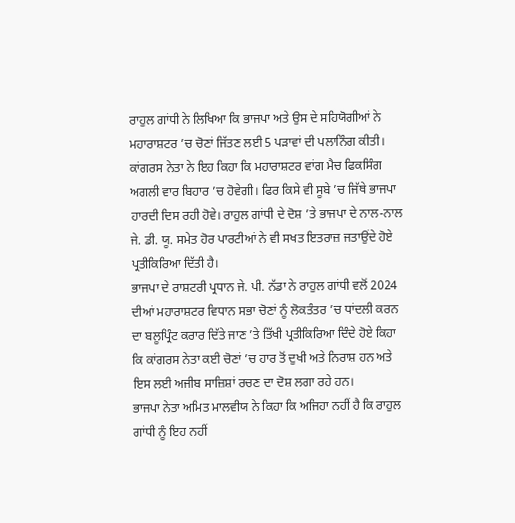ਰਾਹੁਲ ਗਾਂਧੀ ਨੇ ਲਿਖਿਆ ਕਿ ਭਾਜਪਾ ਅਤੇ ਉਸ ਦੇ ਸਹਿਯੋਗੀਆਂ ਨੇ ਮਹਾਰਾਸ਼ਟਰ ’ਚ ਚੋਣਾਂ ਜਿੱਤਣ ਲਈ 5 ਪੜਾਵਾਂ ਦੀ ਪਲਾਨਿੰਗ ਕੀਤੀ। ਕਾਂਗਰਸ ਨੇਤਾ ਨੇ ਇਹ ਕਿਹਾ ਕਿ ਮਹਾਰਾਸ਼ਟਰ ਵਾਂਗ ਮੈਚ ਫਿਕਸਿੰਗ ਅਗਲੀ ਵਾਰ ਬਿਹਾਰ ’ਚ ਹੋਵੇਗੀ। ਫਿਰ ਕਿਸੇ ਵੀ ਸੂਬੇ ’ਚ ਜਿੱਥੇ ਭਾਜਪਾ ਹਾਰਦੀ ਦਿਸ ਰਹੀ ਹੋਵੇ। ਰਾਹੁਲ ਗਾਂਧੀ ਦੇ ਦੋਸ਼ ’ਤੇ ਭਾਜਪਾ ਦੇ ਨਾਲ-ਨਾਲ ਜੇ. ਡੀ. ਯੂ. ਸਮੇਤ ਹੋਰ ਪਾਰਟੀਆਂ ਨੇ ਵੀ ਸਖਤ ਇਤਰਾਜ਼ ਜਤਾਉਂਦੇ ਹੋਏ ਪ੍ਰਤੀਕਿਰਿਆ ਦਿੱਤੀ ਹੈ।
ਭਾਜਪਾ ਦੇ ਰਾਸ਼ਟਰੀ ਪ੍ਰਧਾਨ ਜੇ. ਪੀ. ਨੱਡਾ ਨੇ ਰਾਹੁਲ ਗਾਂਧੀ ਵਲੋਂ 2024 ਦੀਆਂ ਮਹਾਰਾਸ਼ਟਰ ਵਿਧਾਨ ਸਭਾ ਚੋਣਾਂ ਨੂੰ ਲੋਕਤੰਤਰ ’ਚ ਧਾਂਦਲੀ ਕਰਨ ਦਾ ਬਲੂਪ੍ਰਿੰਟ ਕਰਾਰ ਦਿੱਤੇ ਜਾਣ ’ਤੇ ਤਿੱਖੀ ਪ੍ਰਤੀਕਿਰਿਆ ਦਿੰਦੇ ਹੋਏ ਕਿਹਾ ਕਿ ਕਾਂਗਰਸ ਨੇਤਾ ਕਈ ਚੋਣਾਂ ’ਚ ਹਾਰ ਤੋਂ ਦੁਖੀ ਅਤੇ ਨਿਰਾਸ਼ ਹਨ ਅਤੇ ਇਸ ਲਈ ਅਜੀਬ ਸਾਜ਼ਿਸ਼ਾਂ ਰਚਣ ਦਾ ਦੋਸ਼ ਲਗਾ ਰਹੇ ਹਨ।
ਭਾਜਪਾ ਨੇਤਾ ਅਮਿਤ ਮਾਲਵੀਯ ਨੇ ਕਿਹਾ ਕਿ ਅਜਿਹਾ ਨਹੀਂ ਹੈ ਕਿ ਰਾਹੁਲ ਗਾਂਧੀ ਨੂੰ ਇਹ ਨਹੀਂ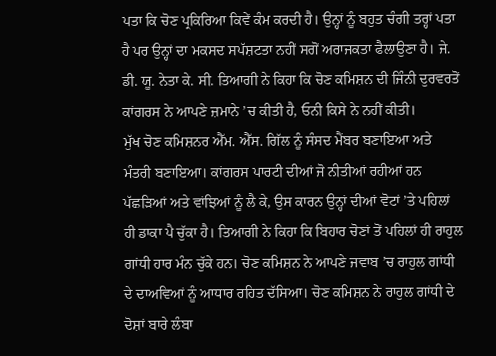ਪਤਾ ਕਿ ਚੋਣ ਪ੍ਰਕਿਰਿਆ ਕਿਵੇਂ ਕੰਮ ਕਰਦੀ ਹੈ। ਉਨ੍ਹਾਂ ਨੂੰ ਬਹੁਤ ਚੰਗੀ ਤਰ੍ਹਾਂ ਪਤਾ ਹੈ ਪਰ ਉਨ੍ਹਾਂ ਦਾ ਮਕਸਦ ਸਪੱਸ਼ਟਤਾ ਨਹੀਂ ਸਗੋਂ ਅਰਾਜਕਤਾ ਫੈਲਾਉਣਾ ਹੈ। ਜੇ. ਡੀ. ਯੂ. ਨੇਤਾ ਕੇ. ਸੀ. ਤਿਆਗੀ ਨੇ ਕਿਹਾ ਕਿ ਚੋਣ ਕਮਿਸ਼ਨ ਦੀ ਜਿੰਨੀ ਦੁਰਵਰਤੋਂ ਕਾਂਗਰਸ ਨੇ ਆਪਣੇ ਜ਼ਮਾਨੇ ’ਚ ਕੀਤੀ ਹੈ, ਓਨੀ ਕਿਸੇ ਨੇ ਨਹੀਂ ਕੀਤੀ।
ਮੁੱਖ ਚੋਣ ਕਮਿਸ਼ਨਰ ਐੱਮ. ਐੱਸ. ਗਿੱਲ ਨੂੰ ਸੰਸਦ ਮੈਂਬਰ ਬਣਾਇਆ ਅਤੇ ਮੰਤਰੀ ਬਣਾਇਆ। ਕਾਂਗਰਸ ਪਾਰਟੀ ਦੀਆਂ ਜੋ ਨੀਤੀਆਂ ਰਹੀਆਂ ਹਨ ਪੱਛੜਿਆਂ ਅਤੇ ਵਾਂਝਿਆਂ ਨੂੰ ਲੈ ਕੇ, ਉਸ ਕਾਰਨ ਉਨ੍ਹਾਂ ਦੀਆਂ ਵੋਟਾਂ ’ਤੇ ਪਹਿਲਾਂ ਹੀ ਡਾਕਾ ਪੈ ਚੁੱਕਾ ਹੈ। ਤਿਆਗੀ ਨੇ ਕਿਹਾ ਕਿ ਬਿਹਾਰ ਚੋਣਾਂ ਤੋਂ ਪਹਿਲਾਂ ਹੀ ਰਾਹੁਲ ਗਾਂਧੀ ਹਾਰ ਮੰਨ ਚੁੱਕੇ ਹਨ। ਚੋਣ ਕਮਿਸ਼ਨ ਨੇ ਆਪਣੇ ਜਵਾਬ ’ਚ ਰਾਹੁਲ ਗਾਂਧੀ ਦੇ ਦਾਅਵਿਆਂ ਨੂੰ ਆਧਾਰ ਰਹਿਤ ਦੱਸਿਆ। ਚੋਣ ਕਮਿਸ਼ਨ ਨੇ ਰਾਹੁਲ ਗਾਂਧੀ ਦੇ ਦੋਸ਼ਾਂ ਬਾਰੇ ਲੰਬਾ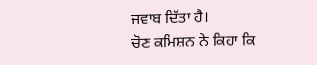ਜਵਾਬ ਦਿੱਤਾ ਹੈ।
ਚੋਣ ਕਮਿਸ਼ਨ ਨੇ ਕਿਹਾ ਕਿ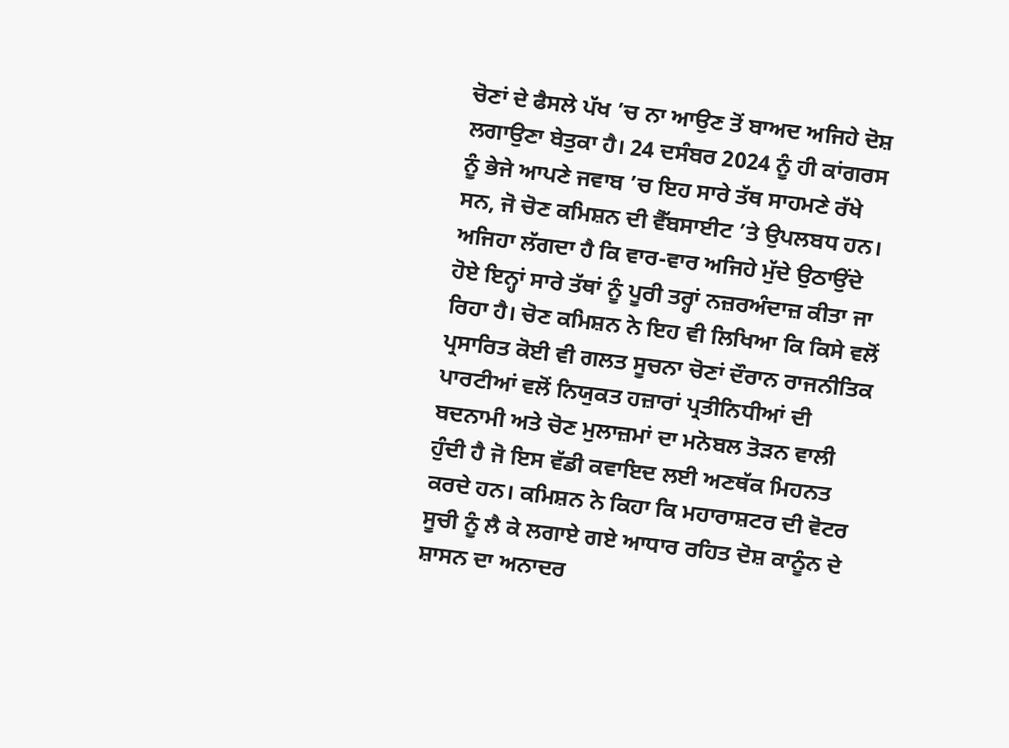ਚੋਣਾਂ ਦੇ ਫੈਸਲੇ ਪੱਖ ’ਚ ਨਾ ਆਉਣ ਤੋਂ ਬਾਅਦ ਅਜਿਹੇ ਦੋਸ਼ ਲਗਾਉਣਾ ਬੇਤੁਕਾ ਹੈ। 24 ਦਸੰਬਰ 2024 ਨੂੰ ਹੀ ਕਾਂਗਰਸ ਨੂੰ ਭੇਜੇ ਆਪਣੇ ਜਵਾਬ ’ਚ ਇਹ ਸਾਰੇ ਤੱਥ ਸਾਹਮਣੇ ਰੱਖੇ ਸਨ, ਜੋ ਚੋਣ ਕਮਿਸ਼ਨ ਦੀ ਵੈੱਬਸਾਈਟ ’ਤੇ ਉਪਲਬਧ ਹਨ। ਅਜਿਹਾ ਲੱਗਦਾ ਹੈ ਕਿ ਵਾਰ-ਵਾਰ ਅਜਿਹੇ ਮੁੱਦੇ ਉਠਾਉਂਦੇ ਹੋਏ ਇਨ੍ਹਾਂ ਸਾਰੇ ਤੱਥਾਂ ਨੂੰ ਪੂਰੀ ਤਰ੍ਹਾਂ ਨਜ਼ਰਅੰਦਾਜ਼ ਕੀਤਾ ਜਾ ਰਿਹਾ ਹੈ। ਚੋਣ ਕਮਿਸ਼ਨ ਨੇ ਇਹ ਵੀ ਲਿਖਿਆ ਕਿ ਕਿਸੇ ਵਲੋਂ ਪ੍ਰਸਾਰਿਤ ਕੋਈ ਵੀ ਗਲਤ ਸੂਚਨਾ ਚੋਣਾਂ ਦੌਰਾਨ ਰਾਜਨੀਤਿਕ ਪਾਰਟੀਆਂ ਵਲੋਂ ਨਿਯੁਕਤ ਹਜ਼ਾਰਾਂ ਪ੍ਰਤੀਨਿਧੀਆਂ ਦੀ ਬਦਨਾਮੀ ਅਤੇ ਚੋਣ ਮੁਲਾਜ਼ਮਾਂ ਦਾ ਮਨੋਬਲ ਤੋੜਨ ਵਾਲੀ ਹੁੰਦੀ ਹੈ ਜੋ ਇਸ ਵੱਡੀ ਕਵਾਇਦ ਲਈ ਅਣਥੱਕ ਮਿਹਨਤ ਕਰਦੇ ਹਨ। ਕਮਿਸ਼ਨ ਨੇ ਕਿਹਾ ਕਿ ਮਹਾਰਾਸ਼ਟਰ ਦੀ ਵੋਟਰ ਸੂਚੀ ਨੂੰ ਲੈ ਕੇ ਲਗਾਏ ਗਏ ਆਧਾਰ ਰਹਿਤ ਦੋਸ਼ ਕਾਨੂੰਨ ਦੇ ਸ਼ਾਸਨ ਦਾ ਅਨਾਦਰ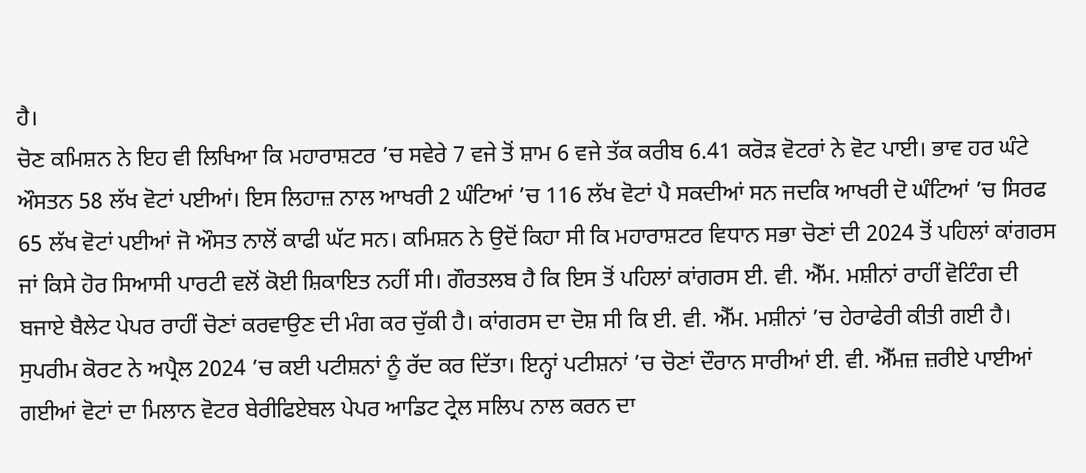ਹੈ।
ਚੋਣ ਕਮਿਸ਼ਨ ਨੇ ਇਹ ਵੀ ਲਿਖਿਆ ਕਿ ਮਹਾਰਾਸ਼ਟਰ ’ਚ ਸਵੇਰੇ 7 ਵਜੇ ਤੋਂ ਸ਼ਾਮ 6 ਵਜੇ ਤੱਕ ਕਰੀਬ 6.41 ਕਰੋੜ ਵੋਟਰਾਂ ਨੇ ਵੋਟ ਪਾਈ। ਭਾਵ ਹਰ ਘੰਟੇ ਔਸਤਨ 58 ਲੱਖ ਵੋਟਾਂ ਪਈਆਂ। ਇਸ ਲਿਹਾਜ਼ ਨਾਲ ਆਖਰੀ 2 ਘੰਟਿਆਂ ’ਚ 116 ਲੱਖ ਵੋਟਾਂ ਪੈ ਸਕਦੀਆਂ ਸਨ ਜਦਕਿ ਆਖਰੀ ਦੋ ਘੰਟਿਆਂ ’ਚ ਸਿਰਫ 65 ਲੱਖ ਵੋਟਾਂ ਪਈਆਂ ਜੋ ਔਸਤ ਨਾਲੋਂ ਕਾਫੀ ਘੱਟ ਸਨ। ਕਮਿਸ਼ਨ ਨੇ ਉਦੋਂ ਕਿਹਾ ਸੀ ਕਿ ਮਹਾਰਾਸ਼ਟਰ ਵਿਧਾਨ ਸਭਾ ਚੋਣਾਂ ਦੀ 2024 ਤੋਂ ਪਹਿਲਾਂ ਕਾਂਗਰਸ ਜਾਂ ਕਿਸੇ ਹੋਰ ਸਿਆਸੀ ਪਾਰਟੀ ਵਲੋਂ ਕੋਈ ਸ਼ਿਕਾਇਤ ਨਹੀਂ ਸੀ। ਗੌਰਤਲਬ ਹੈ ਕਿ ਇਸ ਤੋਂ ਪਹਿਲਾਂ ਕਾਂਗਰਸ ਈ. ਵੀ. ਐੱਮ. ਮਸ਼ੀਨਾਂ ਰਾਹੀਂ ਵੋਟਿੰਗ ਦੀ ਬਜਾਏ ਬੈਲੇਟ ਪੇਪਰ ਰਾਹੀਂ ਚੋਣਾਂ ਕਰਵਾਉਣ ਦੀ ਮੰਗ ਕਰ ਚੁੱਕੀ ਹੈ। ਕਾਂਗਰਸ ਦਾ ਦੋਸ਼ ਸੀ ਕਿ ਈ. ਵੀ. ਐੱਮ. ਮਸ਼ੀਨਾਂ ’ਚ ਹੇਰਾਫੇਰੀ ਕੀਤੀ ਗਈ ਹੈ।
ਸੁਪਰੀਮ ਕੋਰਟ ਨੇ ਅਪ੍ਰੈਲ 2024 ’ਚ ਕਈ ਪਟੀਸ਼ਨਾਂ ਨੂੰ ਰੱਦ ਕਰ ਦਿੱਤਾ। ਇਨ੍ਹਾਂ ਪਟੀਸ਼ਨਾਂ ’ਚ ਚੋਣਾਂ ਦੌਰਾਨ ਸਾਰੀਆਂ ਈ. ਵੀ. ਐੱਮਜ਼ ਜ਼ਰੀਏ ਪਾਈਆਂ ਗਈਆਂ ਵੋਟਾਂ ਦਾ ਮਿਲਾਨ ਵੋਟਰ ਬੇਰੀਫਿਏਬਲ ਪੇਪਰ ਆਡਿਟ ਟ੍ਰੇਲ ਸਲਿਪ ਨਾਲ ਕਰਨ ਦਾ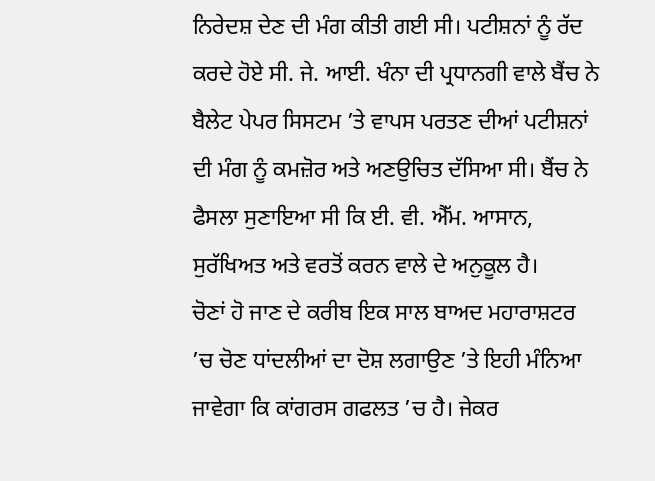ਨਿਰੇਦਸ਼ ਦੇਣ ਦੀ ਮੰਗ ਕੀਤੀ ਗਈ ਸੀ। ਪਟੀਸ਼ਨਾਂ ਨੂੰ ਰੱਦ ਕਰਦੇ ਹੋਏ ਸੀ. ਜੇ. ਆਈ. ਖੰਨਾ ਦੀ ਪ੍ਰਧਾਨਗੀ ਵਾਲੇ ਬੈਂਚ ਨੇ ਬੈਲੇਟ ਪੇਪਰ ਸਿਸਟਮ ’ਤੇ ਵਾਪਸ ਪਰਤਣ ਦੀਆਂ ਪਟੀਸ਼ਨਾਂ ਦੀ ਮੰਗ ਨੂੰ ਕਮਜ਼ੋਰ ਅਤੇ ਅਣਉਚਿਤ ਦੱਸਿਆ ਸੀ। ਬੈਂਚ ਨੇ ਫੈਸਲਾ ਸੁਣਾਇਆ ਸੀ ਕਿ ਈ. ਵੀ. ਐੱਮ. ਆਸਾਨ, ਸੁਰੱਖਿਅਤ ਅਤੇ ਵਰਤੋਂ ਕਰਨ ਵਾਲੇ ਦੇ ਅਨੁਕੂਲ ਹੈ।
ਚੋਣਾਂ ਹੋ ਜਾਣ ਦੇ ਕਰੀਬ ਇਕ ਸਾਲ ਬਾਅਦ ਮਹਾਰਾਸ਼ਟਰ ’ਚ ਚੋਣ ਧਾਂਦਲੀਆਂ ਦਾ ਦੋਸ਼ ਲਗਾਉਣ ’ਤੇ ਇਹੀ ਮੰਨਿਆ ਜਾਵੇਗਾ ਕਿ ਕਾਂਗਰਸ ਗਫਲਤ ’ਚ ਹੈ। ਜੇਕਰ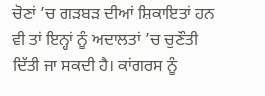ਚੋਣਾਂ ’ਚ ਗੜਬੜ ਦੀਆਂ ਸ਼ਿਕਾਇਤਾਂ ਹਨ ਵੀ ਤਾਂ ਇਨ੍ਹਾਂ ਨੂੰ ਅਦਾਲਤਾਂ ’ਚ ਚੁਣੌਤੀ ਦਿੱਤੀ ਜਾ ਸਕਦੀ ਹੈ। ਕਾਂਗਰਸ ਨੂੰ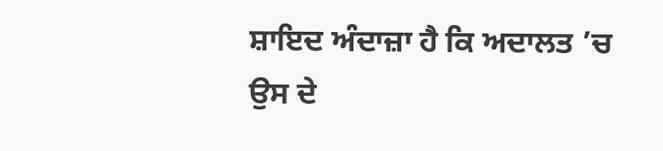ਸ਼ਾਇਦ ਅੰਦਾਜ਼ਾ ਹੈ ਕਿ ਅਦਾਲਤ ’ਚ ਉਸ ਦੇ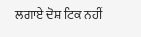ਲਗਾਏ ਦੋਸ਼ ਟਿਕ ਨਹੀਂ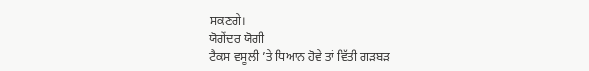ਸਕਣਗੇ।
ਯੋਗੇਂਦਰ ਯੋਗੀ
ਟੈਕਸ ਵਸੂਲੀ ’ਤੇ ਧਿਆਨ ਹੋਵੇ ਤਾਂ ਵਿੱਤੀ ਗੜਬੜ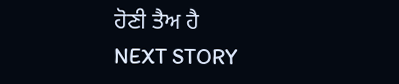ਹੋਣੀ ਤੈਅ ਹੈ
NEXT STORY